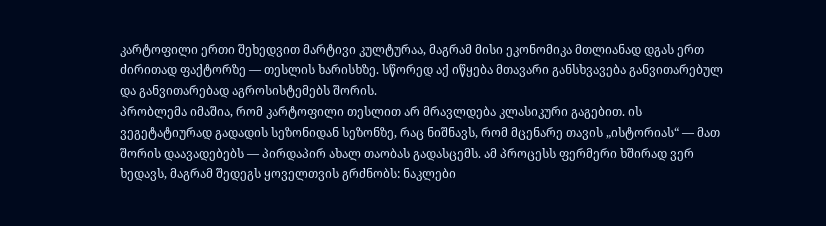კარტოფილი ერთი შეხედვით მარტივი კულტურაა, მაგრამ მისი ეკონომიკა მთლიანად დგას ერთ ძირითად ფაქტორზე — თესლის ხარისხზე. სწორედ აქ იწყება მთავარი განსხვავება განვითარებულ და განვითარებად აგროსისტემებს შორის.
პრობლემა იმაშია, რომ კარტოფილი თესლით არ მრავლდება კლასიკური გაგებით. ის ვეგეტატიურად გადადის სეზონიდან სეზონზე, რაც ნიშნავს, რომ მცენარე თავის „ისტორიას“ — მათ შორის დაავადებებს — პირდაპირ ახალ თაობას გადასცემს. ამ პროცესს ფერმერი ხშირად ვერ ხედავს, მაგრამ შედეგს ყოველთვის გრძნობს: ნაკლები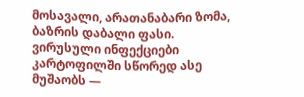მოსავალი, არათანაბარი ზომა, ბაზრის დაბალი ფასი.
ვირუსული ინფექციები კარტოფილში სწორედ ასე მუშაობს —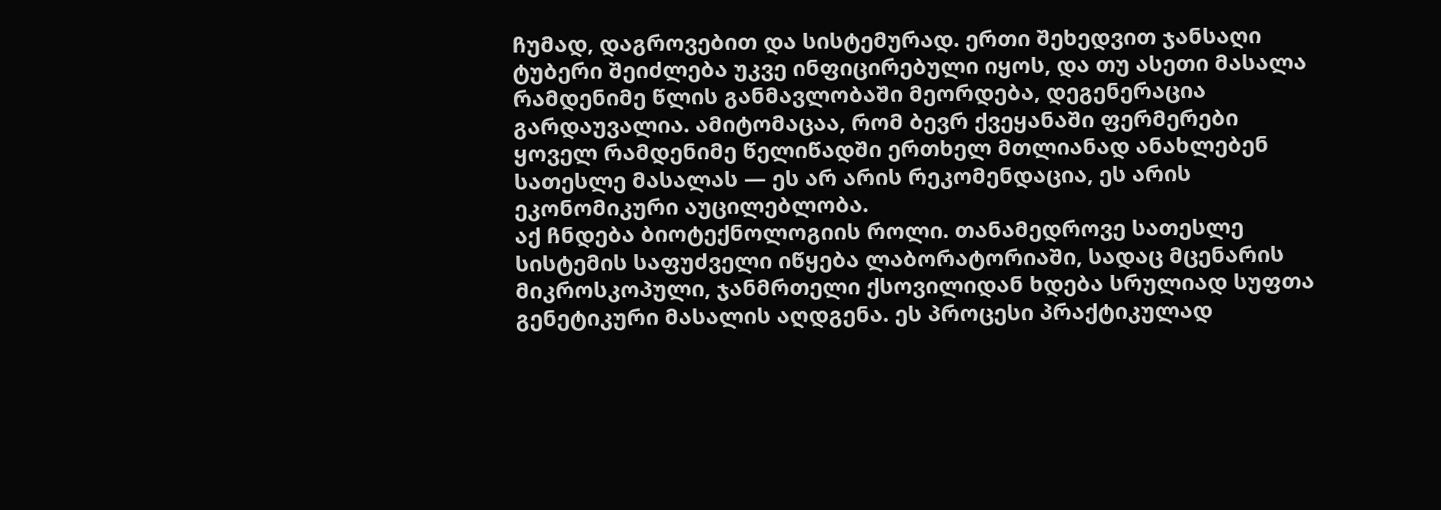ჩუმად, დაგროვებით და სისტემურად. ერთი შეხედვით ჯანსაღი ტუბერი შეიძლება უკვე ინფიცირებული იყოს, და თუ ასეთი მასალა რამდენიმე წლის განმავლობაში მეორდება, დეგენერაცია გარდაუვალია. ამიტომაცაა, რომ ბევრ ქვეყანაში ფერმერები ყოველ რამდენიმე წელიწადში ერთხელ მთლიანად ანახლებენ სათესლე მასალას — ეს არ არის რეკომენდაცია, ეს არის ეკონომიკური აუცილებლობა.
აქ ჩნდება ბიოტექნოლოგიის როლი. თანამედროვე სათესლე სისტემის საფუძველი იწყება ლაბორატორიაში, სადაც მცენარის მიკროსკოპული, ჯანმრთელი ქსოვილიდან ხდება სრულიად სუფთა გენეტიკური მასალის აღდგენა. ეს პროცესი პრაქტიკულად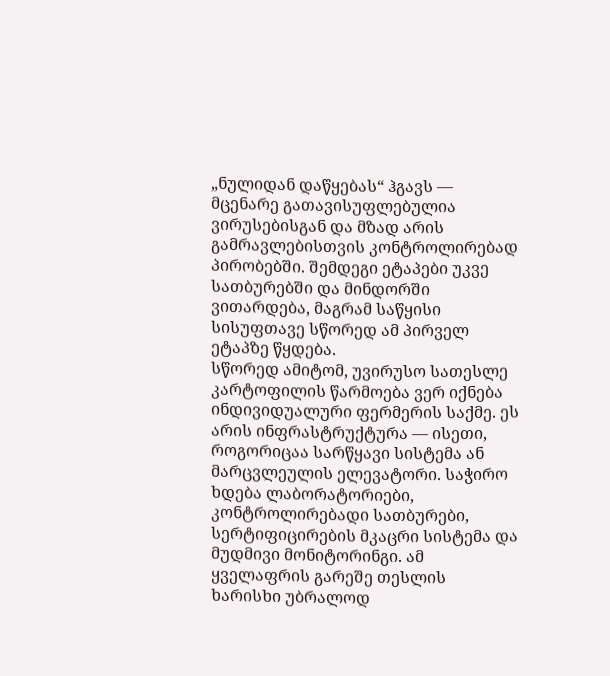„ნულიდან დაწყებას“ ჰგავს — მცენარე გათავისუფლებულია ვირუსებისგან და მზად არის გამრავლებისთვის კონტროლირებად პირობებში. შემდეგი ეტაპები უკვე სათბურებში და მინდორში ვითარდება, მაგრამ საწყისი სისუფთავე სწორედ ამ პირველ ეტაპზე წყდება.
სწორედ ამიტომ, უვირუსო სათესლე კარტოფილის წარმოება ვერ იქნება ინდივიდუალური ფერმერის საქმე. ეს არის ინფრასტრუქტურა — ისეთი, როგორიცაა სარწყავი სისტემა ან მარცვლეულის ელევატორი. საჭირო ხდება ლაბორატორიები, კონტროლირებადი სათბურები, სერტიფიცირების მკაცრი სისტემა და მუდმივი მონიტორინგი. ამ ყველაფრის გარეშე თესლის ხარისხი უბრალოდ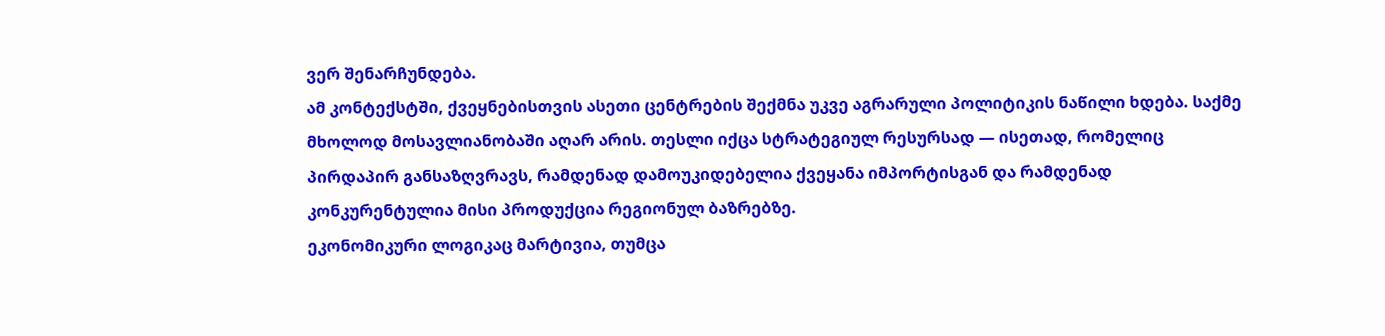ვერ შენარჩუნდება.
ამ კონტექსტში, ქვეყნებისთვის ასეთი ცენტრების შექმნა უკვე აგრარული პოლიტიკის ნაწილი ხდება. საქმე მხოლოდ მოსავლიანობაში აღარ არის. თესლი იქცა სტრატეგიულ რესურსად — ისეთად, რომელიც პირდაპირ განსაზღვრავს, რამდენად დამოუკიდებელია ქვეყანა იმპორტისგან და რამდენად კონკურენტულია მისი პროდუქცია რეგიონულ ბაზრებზე.
ეკონომიკური ლოგიკაც მარტივია, თუმცა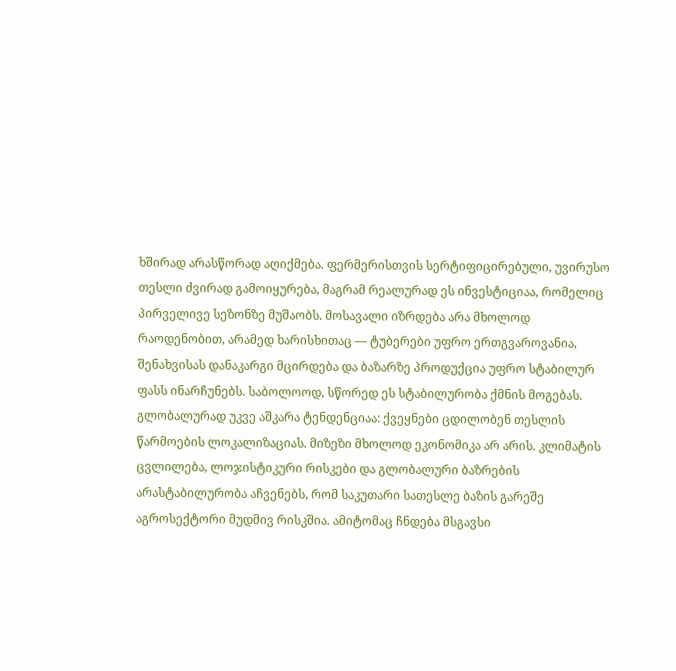ხშირად არასწორად აღიქმება. ფერმერისთვის სერტიფიცირებული, უვირუსო თესლი ძვირად გამოიყურება, მაგრამ რეალურად ეს ინვესტიციაა, რომელიც პირველივე სეზონზე მუშაობს. მოსავალი იზრდება არა მხოლოდ რაოდენობით, არამედ ხარისხითაც — ტუბერები უფრო ერთგვაროვანია, შენახვისას დანაკარგი მცირდება და ბაზარზე პროდუქცია უფრო სტაბილურ ფასს ინარჩუნებს. საბოლოოდ, სწორედ ეს სტაბილურობა ქმნის მოგებას.
გლობალურად უკვე აშკარა ტენდენციაა: ქვეყნები ცდილობენ თესლის წარმოების ლოკალიზაციას. მიზეზი მხოლოდ ეკონომიკა არ არის. კლიმატის ცვლილება, ლოჯისტიკური რისკები და გლობალური ბაზრების არასტაბილურობა აჩვენებს, რომ საკუთარი სათესლე ბაზის გარეშე აგროსექტორი მუდმივ რისკშია. ამიტომაც ჩნდება მსგავსი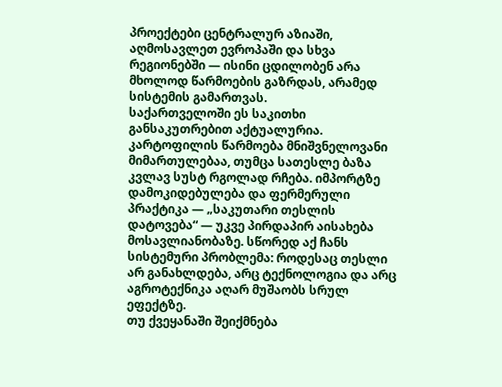პროექტები ცენტრალურ აზიაში, აღმოსავლეთ ევროპაში და სხვა რეგიონებში — ისინი ცდილობენ არა მხოლოდ წარმოების გაზრდას, არამედ სისტემის გამართვას.
საქართველოში ეს საკითხი განსაკუთრებით აქტუალურია. კარტოფილის წარმოება მნიშვნელოვანი მიმართულებაა, თუმცა სათესლე ბაზა კვლავ სუსტ რგოლად რჩება. იმპორტზე დამოკიდებულება და ფერმერული პრაქტიკა — „საკუთარი თესლის დატოვება“ — უკვე პირდაპირ აისახება მოსავლიანობაზე. სწორედ აქ ჩანს სისტემური პრობლემა: როდესაც თესლი არ განახლდება, არც ტექნოლოგია და არც აგროტექნიკა აღარ მუშაობს სრულ ეფექტზე.
თუ ქვეყანაში შეიქმნება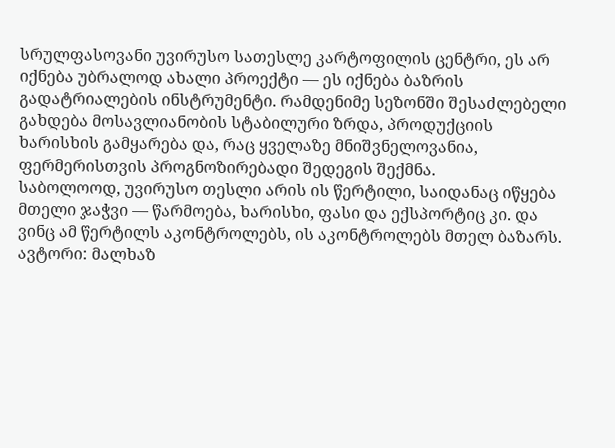სრულფასოვანი უვირუსო სათესლე კარტოფილის ცენტრი, ეს არ იქნება უბრალოდ ახალი პროექტი — ეს იქნება ბაზრის გადატრიალების ინსტრუმენტი. რამდენიმე სეზონში შესაძლებელი გახდება მოსავლიანობის სტაბილური ზრდა, პროდუქციის ხარისხის გამყარება და, რაც ყველაზე მნიშვნელოვანია, ფერმერისთვის პროგნოზირებადი შედეგის შექმნა.
საბოლოოდ, უვირუსო თესლი არის ის წერტილი, საიდანაც იწყება მთელი ჯაჭვი — წარმოება, ხარისხი, ფასი და ექსპორტიც კი. და ვინც ამ წერტილს აკონტროლებს, ის აკონტროლებს მთელ ბაზარს.
ავტორი: მალხაზ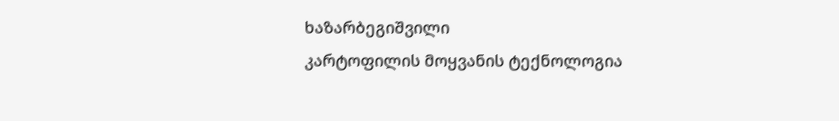ხაზარბეგიშვილი
კარტოფილის მოყვანის ტექნოლოგია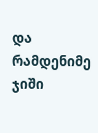და რამდენიმე ჯიში